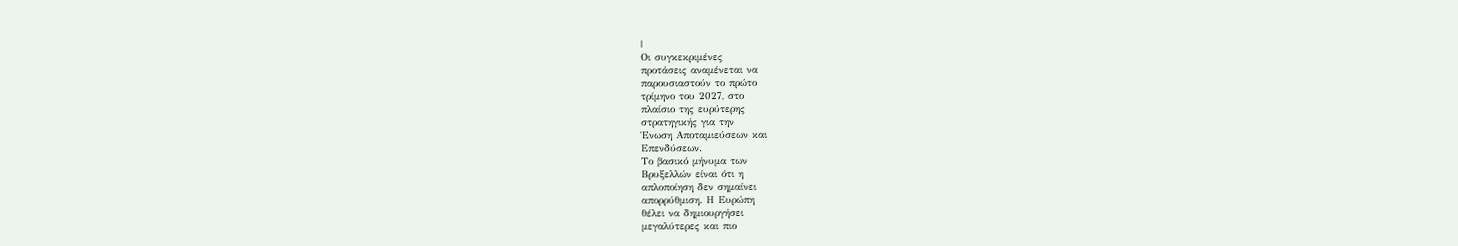|
Οι συγκεκριμένες
προτάσεις αναμένεται να
παρουσιαστούν το πρώτο
τρίμηνο του 2027, στο
πλαίσιο της ευρύτερης
στρατηγικής για την
Ένωση Αποταμιεύσεων και
Επενδύσεων.
Το βασικό μήνυμα των
Βρυξελλών είναι ότι η
απλοποίηση δεν σημαίνει
απορρύθμιση. Η Ευρώπη
θέλει να δημιουργήσει
μεγαλύτερες και πιο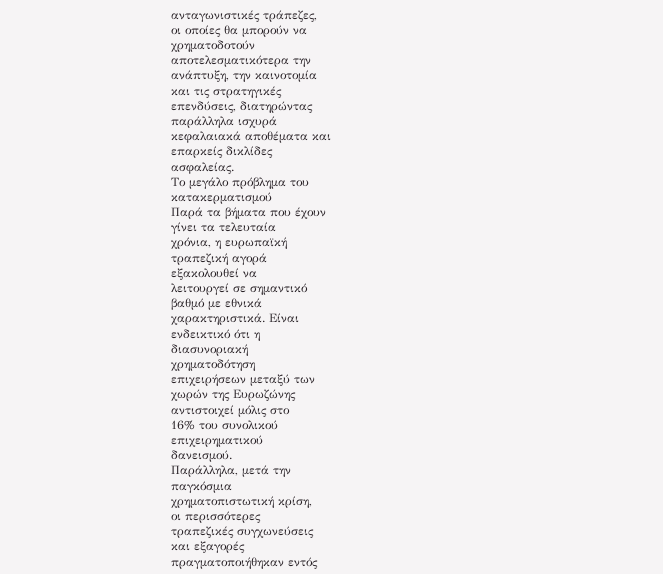ανταγωνιστικές τράπεζες,
οι οποίες θα μπορούν να
χρηματοδοτούν
αποτελεσματικότερα την
ανάπτυξη, την καινοτομία
και τις στρατηγικές
επενδύσεις, διατηρώντας
παράλληλα ισχυρά
κεφαλαιακά αποθέματα και
επαρκείς δικλίδες
ασφαλείας.
Το μεγάλο πρόβλημα του
κατακερματισμού
Παρά τα βήματα που έχουν
γίνει τα τελευταία
χρόνια, η ευρωπαϊκή
τραπεζική αγορά
εξακολουθεί να
λειτουργεί σε σημαντικό
βαθμό με εθνικά
χαρακτηριστικά. Είναι
ενδεικτικό ότι η
διασυνοριακή
χρηματοδότηση
επιχειρήσεων μεταξύ των
χωρών της Ευρωζώνης
αντιστοιχεί μόλις στο
16% του συνολικού
επιχειρηματικού
δανεισμού.
Παράλληλα, μετά την
παγκόσμια
χρηματοπιστωτική κρίση,
οι περισσότερες
τραπεζικές συγχωνεύσεις
και εξαγορές
πραγματοποιήθηκαν εντός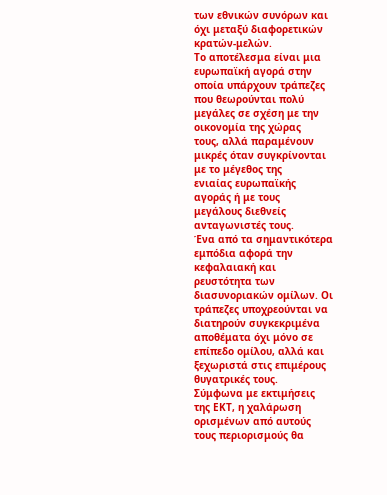των εθνικών συνόρων και
όχι μεταξύ διαφορετικών
κρατών-μελών.
Το αποτέλεσμα είναι μια
ευρωπαϊκή αγορά στην
οποία υπάρχουν τράπεζες
που θεωρούνται πολύ
μεγάλες σε σχέση με την
οικονομία της χώρας
τους, αλλά παραμένουν
μικρές όταν συγκρίνονται
με το μέγεθος της
ενιαίας ευρωπαϊκής
αγοράς ή με τους
μεγάλους διεθνείς
ανταγωνιστές τους.
Ένα από τα σημαντικότερα
εμπόδια αφορά την
κεφαλαιακή και
ρευστότητα των
διασυνοριακών ομίλων. Οι
τράπεζες υποχρεούνται να
διατηρούν συγκεκριμένα
αποθέματα όχι μόνο σε
επίπεδο ομίλου, αλλά και
ξεχωριστά στις επιμέρους
θυγατρικές τους.
Σύμφωνα με εκτιμήσεις
της ΕΚΤ, η χαλάρωση
ορισμένων από αυτούς
τους περιορισμούς θα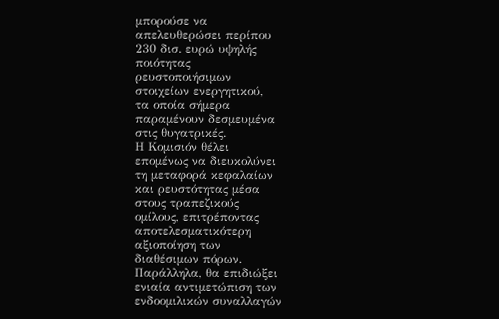μπορούσε να
απελευθερώσει περίπου
230 δισ. ευρώ υψηλής
ποιότητας
ρευστοποιήσιμων
στοιχείων ενεργητικού,
τα οποία σήμερα
παραμένουν δεσμευμένα
στις θυγατρικές.
Η Κομισιόν θέλει
επομένως να διευκολύνει
τη μεταφορά κεφαλαίων
και ρευστότητας μέσα
στους τραπεζικούς
ομίλους, επιτρέποντας
αποτελεσματικότερη
αξιοποίηση των
διαθέσιμων πόρων.
Παράλληλα, θα επιδιώξει
ενιαία αντιμετώπιση των
ενδοομιλικών συναλλαγών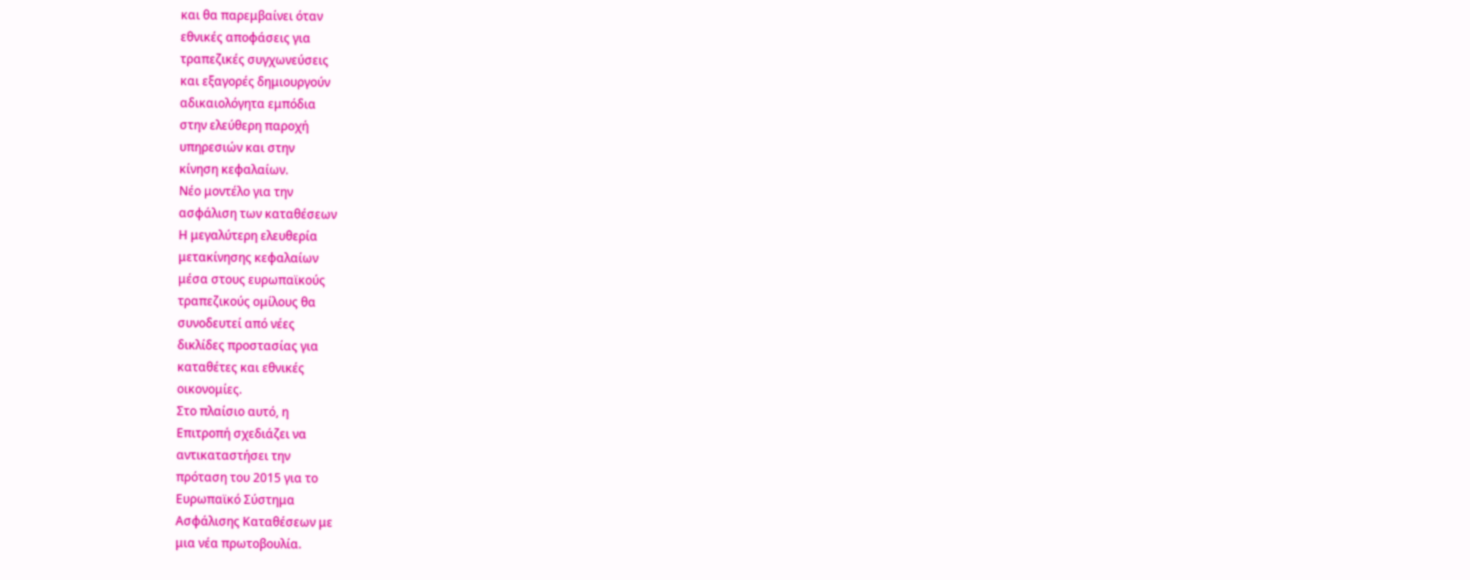και θα παρεμβαίνει όταν
εθνικές αποφάσεις για
τραπεζικές συγχωνεύσεις
και εξαγορές δημιουργούν
αδικαιολόγητα εμπόδια
στην ελεύθερη παροχή
υπηρεσιών και στην
κίνηση κεφαλαίων.
Νέο μοντέλο για την
ασφάλιση των καταθέσεων
Η μεγαλύτερη ελευθερία
μετακίνησης κεφαλαίων
μέσα στους ευρωπαϊκούς
τραπεζικούς ομίλους θα
συνοδευτεί από νέες
δικλίδες προστασίας για
καταθέτες και εθνικές
οικονομίες.
Στο πλαίσιο αυτό, η
Επιτροπή σχεδιάζει να
αντικαταστήσει την
πρόταση του 2015 για το
Ευρωπαϊκό Σύστημα
Ασφάλισης Καταθέσεων με
μια νέα πρωτοβουλία.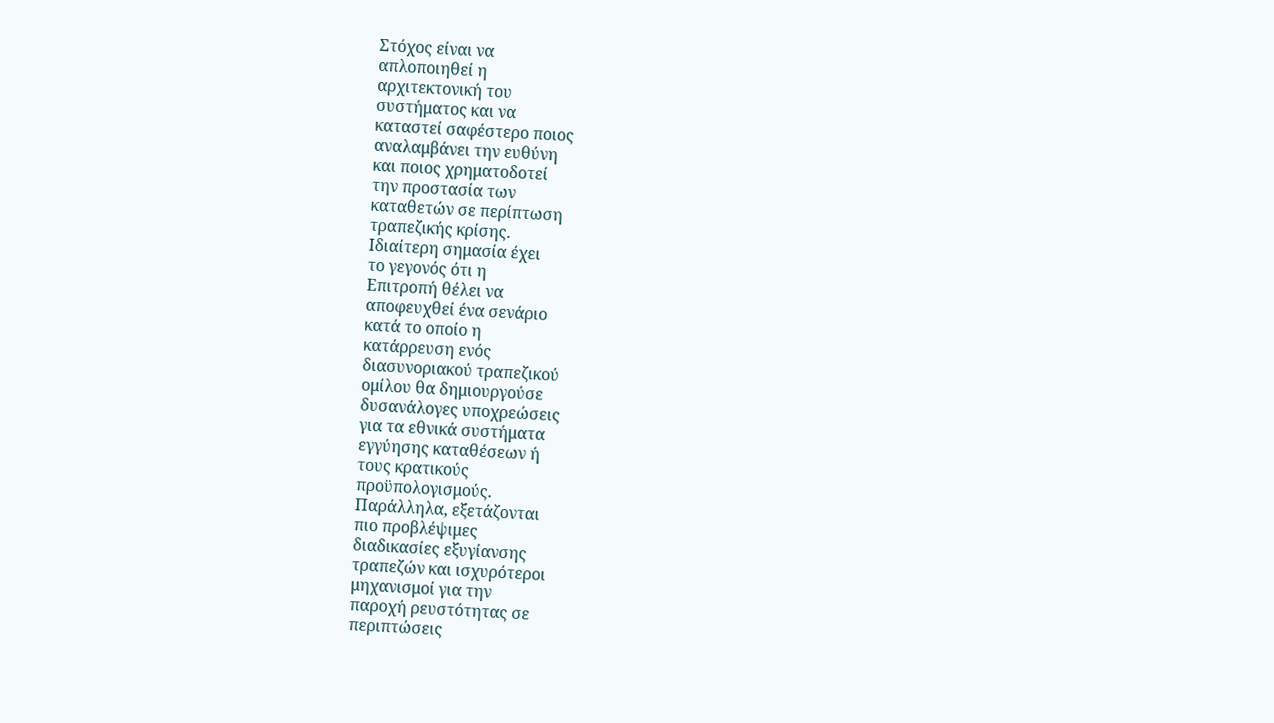Στόχος είναι να
απλοποιηθεί η
αρχιτεκτονική του
συστήματος και να
καταστεί σαφέστερο ποιος
αναλαμβάνει την ευθύνη
και ποιος χρηματοδοτεί
την προστασία των
καταθετών σε περίπτωση
τραπεζικής κρίσης.
Ιδιαίτερη σημασία έχει
το γεγονός ότι η
Επιτροπή θέλει να
αποφευχθεί ένα σενάριο
κατά το οποίο η
κατάρρευση ενός
διασυνοριακού τραπεζικού
ομίλου θα δημιουργούσε
δυσανάλογες υποχρεώσεις
για τα εθνικά συστήματα
εγγύησης καταθέσεων ή
τους κρατικούς
προϋπολογισμούς.
Παράλληλα, εξετάζονται
πιο προβλέψιμες
διαδικασίες εξυγίανσης
τραπεζών και ισχυρότεροι
μηχανισμοί για την
παροχή ρευστότητας σε
περιπτώσεις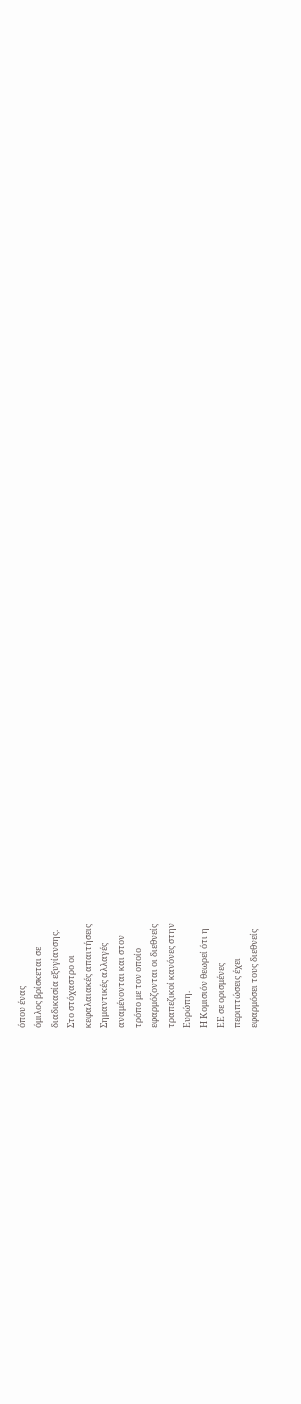όπου ένας
όμιλος βρίσκεται σε
διαδικασία εξυγίανσης.
Στο στόχαστρο οι
κεφαλαιακές απαιτήσεις
Σημαντικές αλλαγές
αναμένονται και στον
τρόπο με τον οποίο
εφαρμόζονται οι διεθνείς
τραπεζικοί κανόνες στην
Ευρώπη.
Η Κομισιόν θεωρεί ότι η
ΕΕ σε ορισμένες
περιπτώσεις έχει
εφαρμόσει τους διεθνείς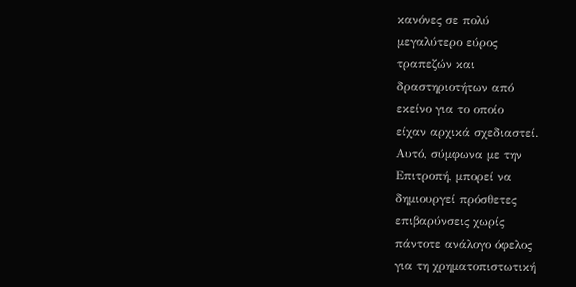κανόνες σε πολύ
μεγαλύτερο εύρος
τραπεζών και
δραστηριοτήτων από
εκείνο για το οποίο
είχαν αρχικά σχεδιαστεί.
Αυτό, σύμφωνα με την
Επιτροπή, μπορεί να
δημιουργεί πρόσθετες
επιβαρύνσεις χωρίς
πάντοτε ανάλογο όφελος
για τη χρηματοπιστωτική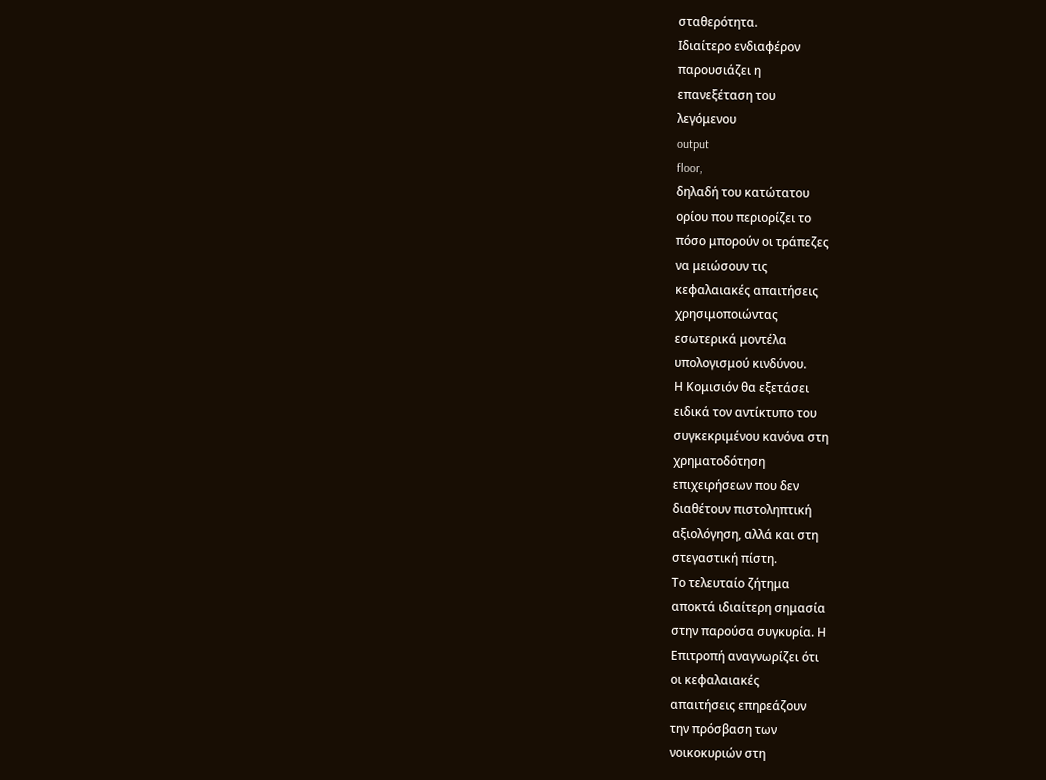σταθερότητα.
Ιδιαίτερο ενδιαφέρον
παρουσιάζει η
επανεξέταση του
λεγόμενου
output
floor,
δηλαδή του κατώτατου
ορίου που περιορίζει το
πόσο μπορούν οι τράπεζες
να μειώσουν τις
κεφαλαιακές απαιτήσεις
χρησιμοποιώντας
εσωτερικά μοντέλα
υπολογισμού κινδύνου.
Η Κομισιόν θα εξετάσει
ειδικά τον αντίκτυπο του
συγκεκριμένου κανόνα στη
χρηματοδότηση
επιχειρήσεων που δεν
διαθέτουν πιστοληπτική
αξιολόγηση, αλλά και στη
στεγαστική πίστη.
Το τελευταίο ζήτημα
αποκτά ιδιαίτερη σημασία
στην παρούσα συγκυρία. Η
Επιτροπή αναγνωρίζει ότι
οι κεφαλαιακές
απαιτήσεις επηρεάζουν
την πρόσβαση των
νοικοκυριών στη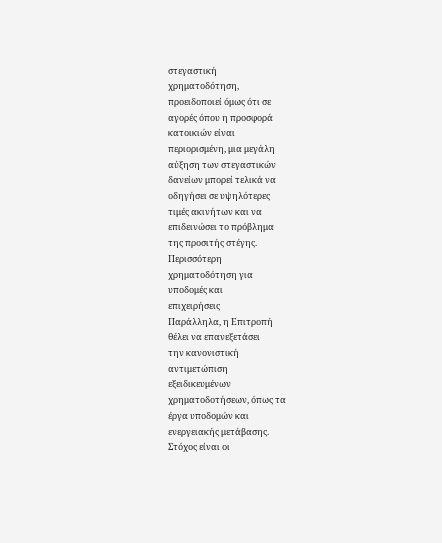στεγαστική
χρηματοδότηση,
προειδοποιεί όμως ότι σε
αγορές όπου η προσφορά
κατοικιών είναι
περιορισμένη, μια μεγάλη
αύξηση των στεγαστικών
δανείων μπορεί τελικά να
οδηγήσει σε υψηλότερες
τιμές ακινήτων και να
επιδεινώσει το πρόβλημα
της προσιτής στέγης.
Περισσότερη
χρηματοδότηση για
υποδομές και
επιχειρήσεις
Παράλληλα, η Επιτροπή
θέλει να επανεξετάσει
την κανονιστική
αντιμετώπιση
εξειδικευμένων
χρηματοδοτήσεων, όπως τα
έργα υποδομών και
ενεργειακής μετάβασης.
Στόχος είναι οι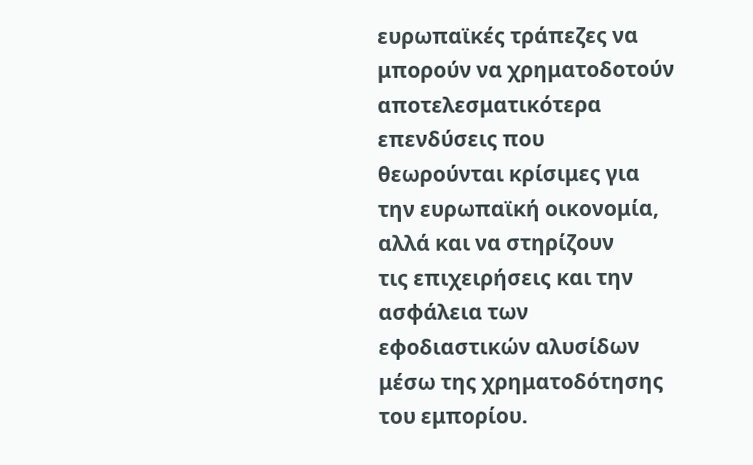ευρωπαϊκές τράπεζες να
μπορούν να χρηματοδοτούν
αποτελεσματικότερα
επενδύσεις που
θεωρούνται κρίσιμες για
την ευρωπαϊκή οικονομία,
αλλά και να στηρίζουν
τις επιχειρήσεις και την
ασφάλεια των
εφοδιαστικών αλυσίδων
μέσω της χρηματοδότησης
του εμπορίου.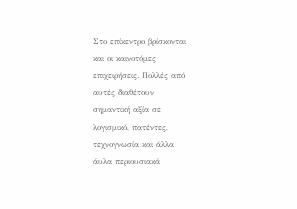Στο επίκεντρο βρίσκονται
και οι καινοτόμες
επιχειρήσεις. Πολλές από
αυτές διαθέτουν
σημαντική αξία σε
λογισμικό, πατέντες,
τεχνογνωσία και άλλα
άυλα περιουσιακά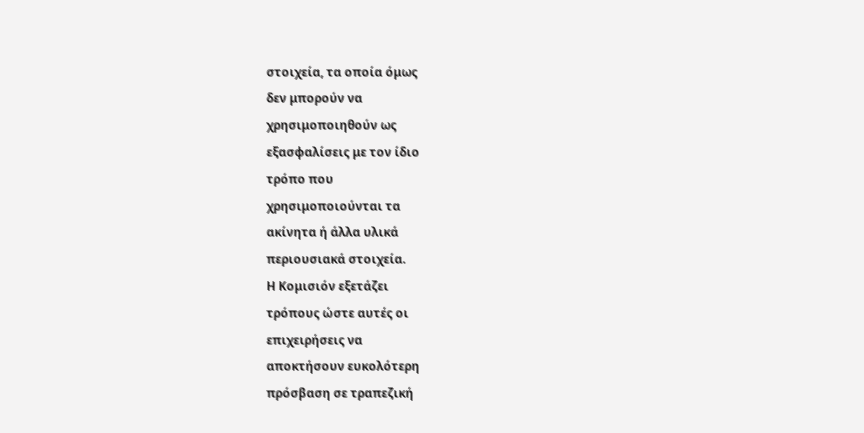στοιχεία, τα οποία όμως
δεν μπορούν να
χρησιμοποιηθούν ως
εξασφαλίσεις με τον ίδιο
τρόπο που
χρησιμοποιούνται τα
ακίνητα ή άλλα υλικά
περιουσιακά στοιχεία.
Η Κομισιόν εξετάζει
τρόπους ώστε αυτές οι
επιχειρήσεις να
αποκτήσουν ευκολότερη
πρόσβαση σε τραπεζική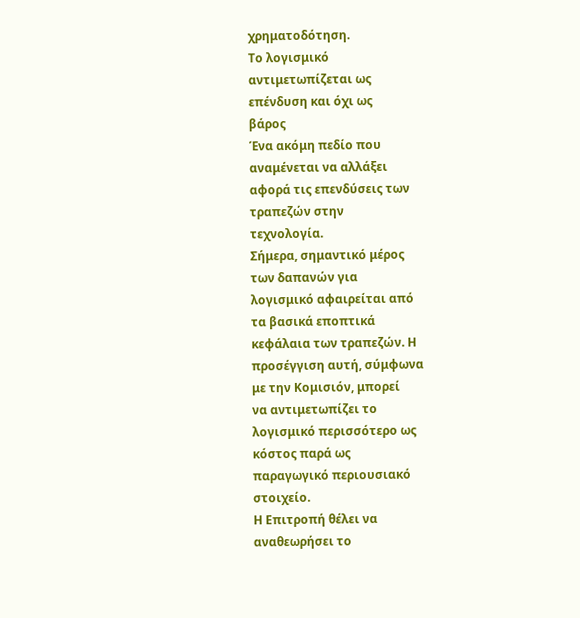χρηματοδότηση.
Το λογισμικό
αντιμετωπίζεται ως
επένδυση και όχι ως
βάρος
Ένα ακόμη πεδίο που
αναμένεται να αλλάξει
αφορά τις επενδύσεις των
τραπεζών στην
τεχνολογία.
Σήμερα, σημαντικό μέρος
των δαπανών για
λογισμικό αφαιρείται από
τα βασικά εποπτικά
κεφάλαια των τραπεζών. Η
προσέγγιση αυτή, σύμφωνα
με την Κομισιόν, μπορεί
να αντιμετωπίζει το
λογισμικό περισσότερο ως
κόστος παρά ως
παραγωγικό περιουσιακό
στοιχείο.
Η Επιτροπή θέλει να
αναθεωρήσει το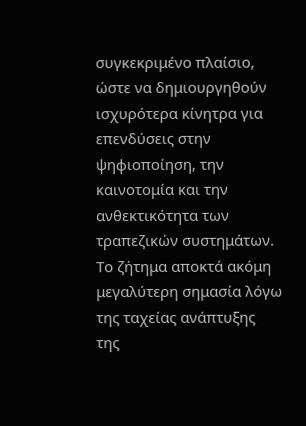συγκεκριμένο πλαίσιο,
ώστε να δημιουργηθούν
ισχυρότερα κίνητρα για
επενδύσεις στην
ψηφιοποίηση, την
καινοτομία και την
ανθεκτικότητα των
τραπεζικών συστημάτων.
Το ζήτημα αποκτά ακόμη
μεγαλύτερη σημασία λόγω
της ταχείας ανάπτυξης
της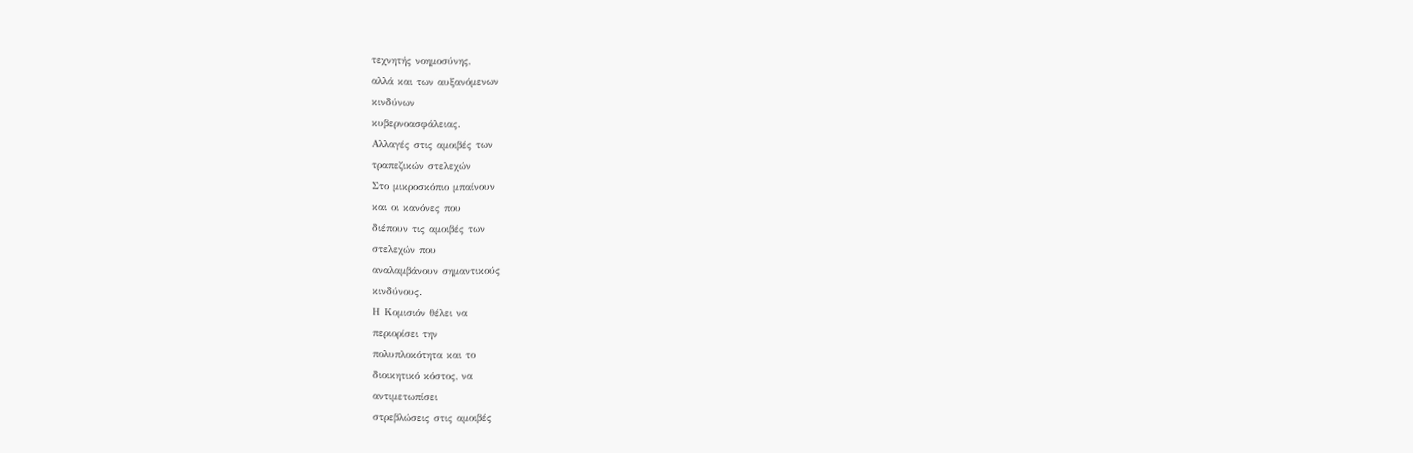τεχνητής νοημοσύνης,
αλλά και των αυξανόμενων
κινδύνων
κυβερνοασφάλειας.
Αλλαγές στις αμοιβές των
τραπεζικών στελεχών
Στο μικροσκόπιο μπαίνουν
και οι κανόνες που
διέπουν τις αμοιβές των
στελεχών που
αναλαμβάνουν σημαντικούς
κινδύνους.
Η Κομισιόν θέλει να
περιορίσει την
πολυπλοκότητα και το
διοικητικό κόστος, να
αντιμετωπίσει
στρεβλώσεις στις αμοιβές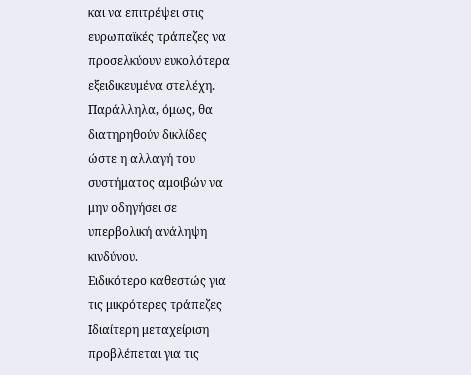και να επιτρέψει στις
ευρωπαϊκές τράπεζες να
προσελκύουν ευκολότερα
εξειδικευμένα στελέχη.
Παράλληλα, όμως, θα
διατηρηθούν δικλίδες
ώστε η αλλαγή του
συστήματος αμοιβών να
μην οδηγήσει σε
υπερβολική ανάληψη
κινδύνου.
Ειδικότερο καθεστώς για
τις μικρότερες τράπεζες
Ιδιαίτερη μεταχείριση
προβλέπεται για τις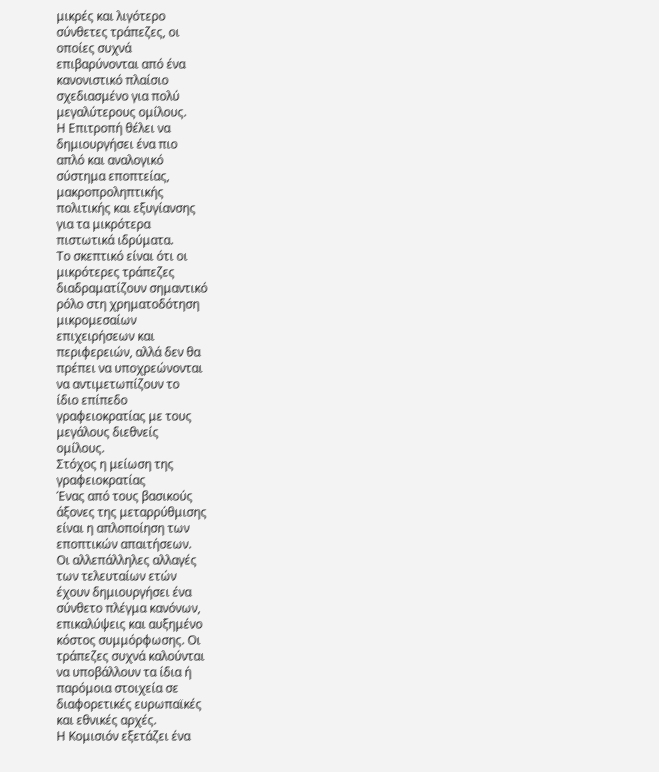μικρές και λιγότερο
σύνθετες τράπεζες, οι
οποίες συχνά
επιβαρύνονται από ένα
κανονιστικό πλαίσιο
σχεδιασμένο για πολύ
μεγαλύτερους ομίλους.
Η Επιτροπή θέλει να
δημιουργήσει ένα πιο
απλό και αναλογικό
σύστημα εποπτείας,
μακροπροληπτικής
πολιτικής και εξυγίανσης
για τα μικρότερα
πιστωτικά ιδρύματα.
Το σκεπτικό είναι ότι οι
μικρότερες τράπεζες
διαδραματίζουν σημαντικό
ρόλο στη χρηματοδότηση
μικρομεσαίων
επιχειρήσεων και
περιφερειών, αλλά δεν θα
πρέπει να υποχρεώνονται
να αντιμετωπίζουν το
ίδιο επίπεδο
γραφειοκρατίας με τους
μεγάλους διεθνείς
ομίλους.
Στόχος η μείωση της
γραφειοκρατίας
Ένας από τους βασικούς
άξονες της μεταρρύθμισης
είναι η απλοποίηση των
εποπτικών απαιτήσεων.
Οι αλλεπάλληλες αλλαγές
των τελευταίων ετών
έχουν δημιουργήσει ένα
σύνθετο πλέγμα κανόνων,
επικαλύψεις και αυξημένο
κόστος συμμόρφωσης. Οι
τράπεζες συχνά καλούνται
να υποβάλλουν τα ίδια ή
παρόμοια στοιχεία σε
διαφορετικές ευρωπαϊκές
και εθνικές αρχές.
Η Κομισιόν εξετάζει ένα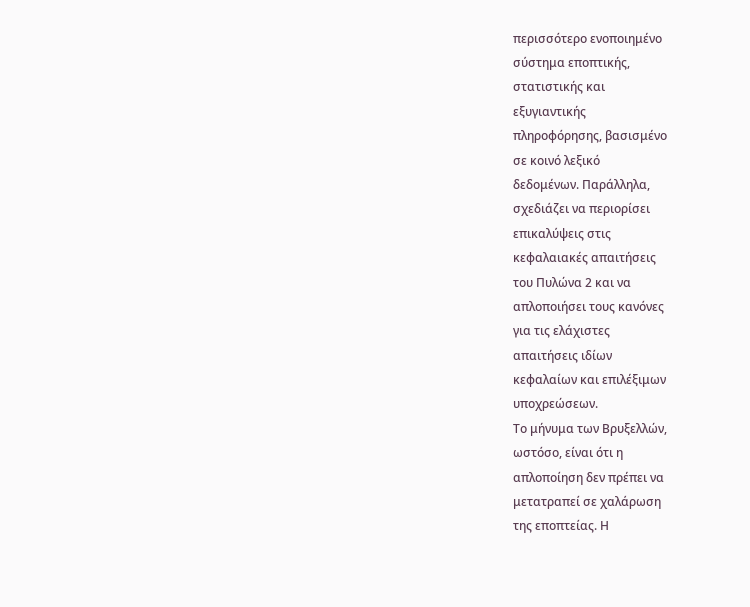περισσότερο ενοποιημένο
σύστημα εποπτικής,
στατιστικής και
εξυγιαντικής
πληροφόρησης, βασισμένο
σε κοινό λεξικό
δεδομένων. Παράλληλα,
σχεδιάζει να περιορίσει
επικαλύψεις στις
κεφαλαιακές απαιτήσεις
του Πυλώνα 2 και να
απλοποιήσει τους κανόνες
για τις ελάχιστες
απαιτήσεις ιδίων
κεφαλαίων και επιλέξιμων
υποχρεώσεων.
Το μήνυμα των Βρυξελλών,
ωστόσο, είναι ότι η
απλοποίηση δεν πρέπει να
μετατραπεί σε χαλάρωση
της εποπτείας. Η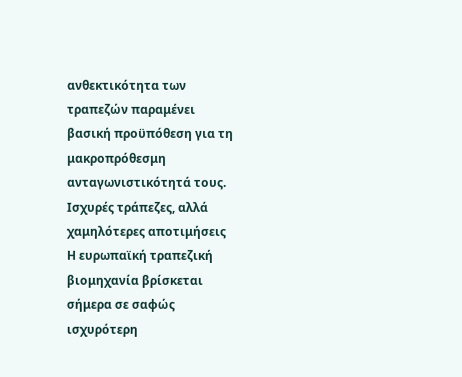ανθεκτικότητα των
τραπεζών παραμένει
βασική προϋπόθεση για τη
μακροπρόθεσμη
ανταγωνιστικότητά τους.
Ισχυρές τράπεζες, αλλά
χαμηλότερες αποτιμήσεις
Η ευρωπαϊκή τραπεζική
βιομηχανία βρίσκεται
σήμερα σε σαφώς
ισχυρότερη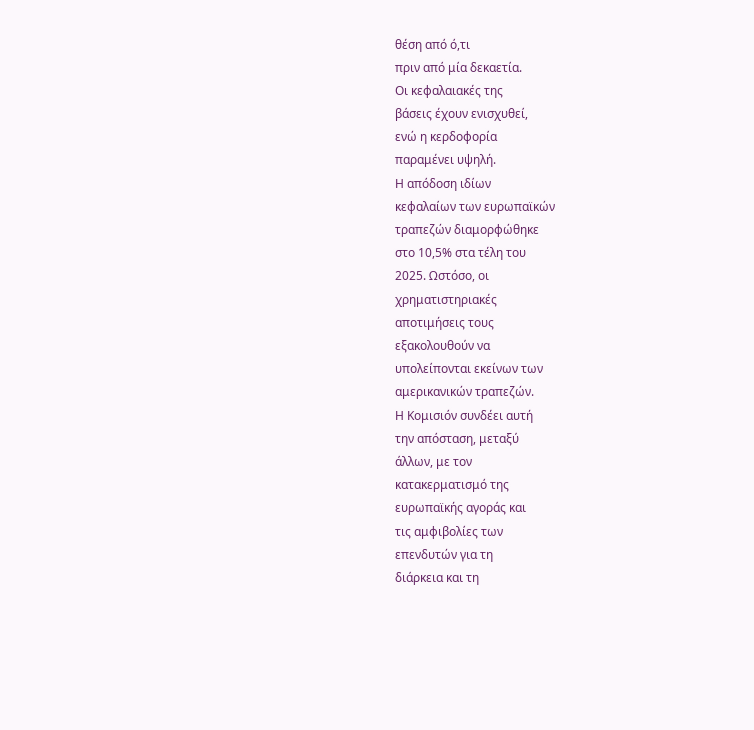θέση από ό,τι
πριν από μία δεκαετία.
Οι κεφαλαιακές της
βάσεις έχουν ενισχυθεί,
ενώ η κερδοφορία
παραμένει υψηλή.
Η απόδοση ιδίων
κεφαλαίων των ευρωπαϊκών
τραπεζών διαμορφώθηκε
στο 10,5% στα τέλη του
2025. Ωστόσο, οι
χρηματιστηριακές
αποτιμήσεις τους
εξακολουθούν να
υπολείπονται εκείνων των
αμερικανικών τραπεζών.
Η Κομισιόν συνδέει αυτή
την απόσταση, μεταξύ
άλλων, με τον
κατακερματισμό της
ευρωπαϊκής αγοράς και
τις αμφιβολίες των
επενδυτών για τη
διάρκεια και τη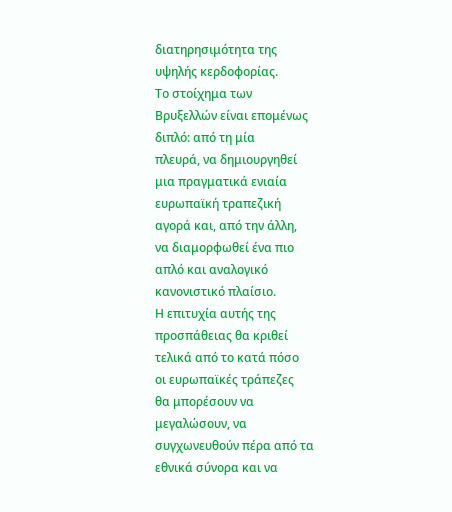διατηρησιμότητα της
υψηλής κερδοφορίας.
Το στοίχημα των
Βρυξελλών είναι επομένως
διπλό: από τη μία
πλευρά, να δημιουργηθεί
μια πραγματικά ενιαία
ευρωπαϊκή τραπεζική
αγορά και, από την άλλη,
να διαμορφωθεί ένα πιο
απλό και αναλογικό
κανονιστικό πλαίσιο.
Η επιτυχία αυτής της
προσπάθειας θα κριθεί
τελικά από το κατά πόσο
οι ευρωπαϊκές τράπεζες
θα μπορέσουν να
μεγαλώσουν, να
συγχωνευθούν πέρα από τα
εθνικά σύνορα και να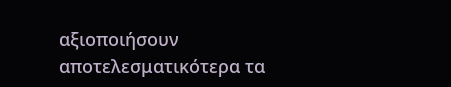αξιοποιήσουν
αποτελεσματικότερα τα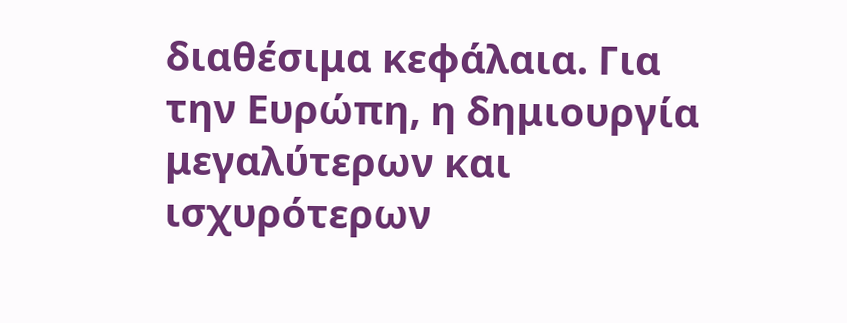διαθέσιμα κεφάλαια. Για
την Ευρώπη, η δημιουργία
μεγαλύτερων και
ισχυρότερων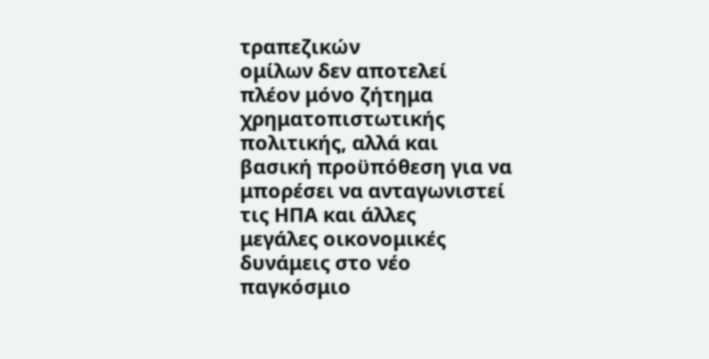τραπεζικών
ομίλων δεν αποτελεί
πλέον μόνο ζήτημα
χρηματοπιστωτικής
πολιτικής, αλλά και
βασική προϋπόθεση για να
μπορέσει να ανταγωνιστεί
τις ΗΠΑ και άλλες
μεγάλες οικονομικές
δυνάμεις στο νέο
παγκόσμιο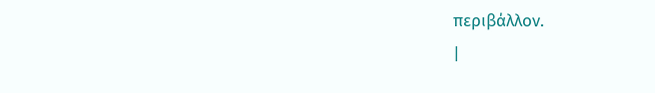περιβάλλον.
|